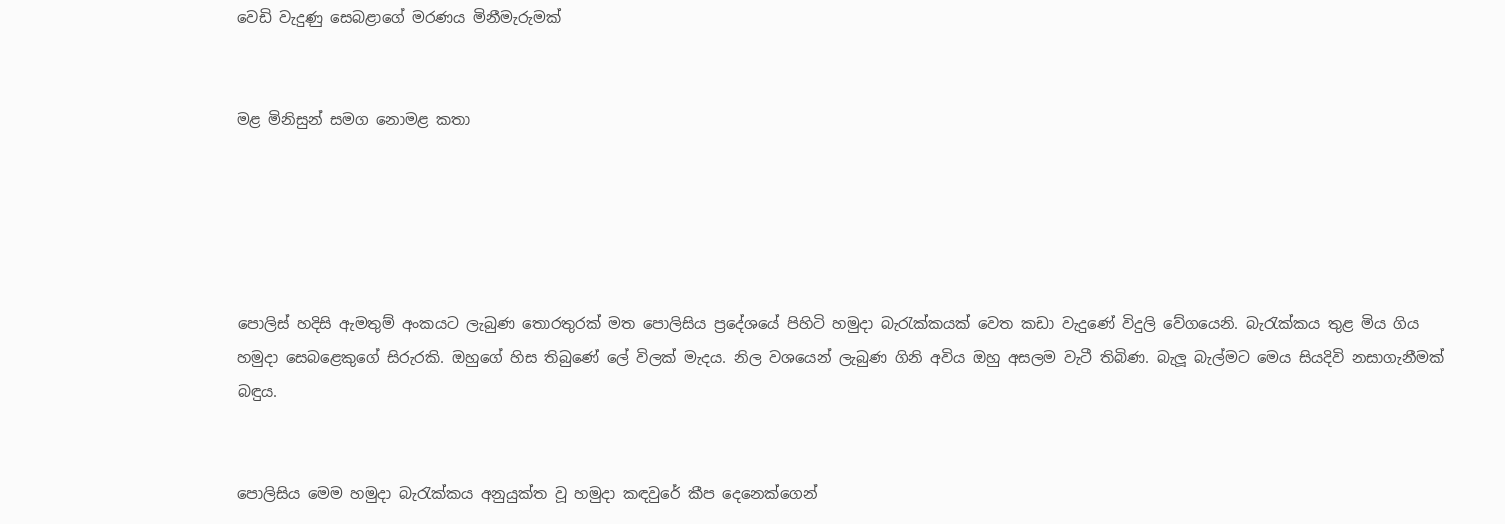වෙඩි වැදුණු සෙබළාගේ මරණය මිනීමැරුමක්


මළ මිනිසුන් සමග නොමළ කතා





පොලිස් හදිසි ඇමතුම් අංකයට ලැබුණ තොරතුරක් මත පොලිසිය ප්‍රදේශයේ පිහිටි හමුදා බැරැක්කයක් වෙත කඩා වැදුණේ විදුලි වේගයෙනි. බැරැක්කය තුළ මිය ගිය හමුදා සෙබළෙකුගේ සිරුරකි. ඔහුගේ හිස තිබුණේ ලේ විලක් මැදය. නිල වශයෙන් ලැබුණ ගිනි අවිය ඔහු අසලම වැටී තිබිණ. බැලූ බැල්මට මෙය සියදිවි නසාගැනීමක් බඳුය.


පොලිසිය මෙම හමුදා බැරැක්කය අනුයුක්ත වූ හමුදා කඳවුරේ කීප දෙනෙක්ගෙන්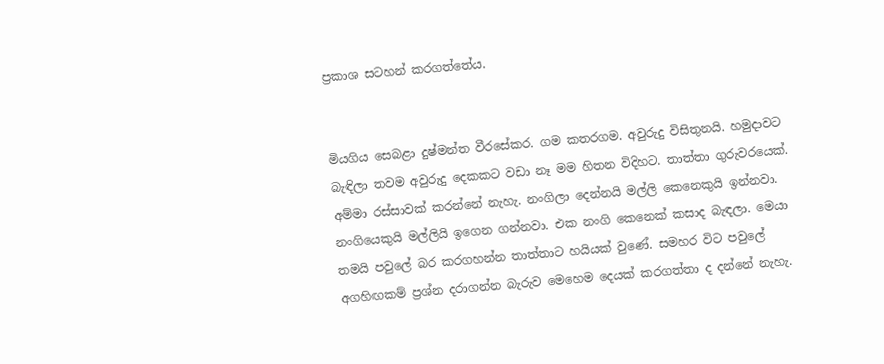ප්‍රකාශ සටහන් කරගත්තේය.


මියගිය සෙබළා දුෂ්මන්ත වීරසේකර. ගම කතරගම. අවුරුදු විසිතුනයි. හමුදාවට බැඳිලා තවම අවුරුදු දෙකකට වඩා නෑ මම හිතන විදිහට. තාත්තා ගුරුවරයෙක්. අම්මා රස්සාවක් කරන්නේ නැහැ. නංගිලා දෙන්නයි මල්ලි කෙනෙකුයි ඉන්නවා. නංගියෙකුයි මල්ලියි ඉගෙන ගන්නවා. එක නංගි කෙනෙක් කසාද බැඳලා. මෙයා තමයි පවුලේ බර කරගහන්න තාත්තාට හයියක් වුණේ. සමහර විට පවුලේ අගහිඟකම් ප්‍රශ්න දරාගන්න බැරුව මෙහෙම දෙයක් කරගත්තා ද දන්නේ නැහැ.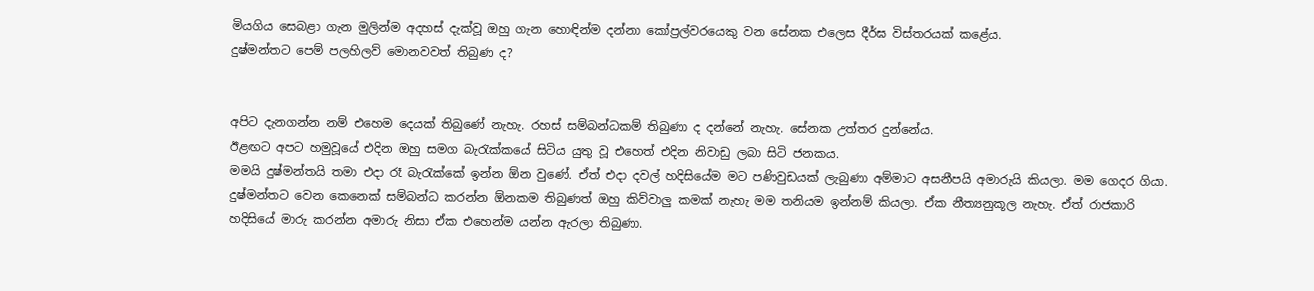මියගිය සෙබළා ගැන මුලින්ම අදහස් දැක්වූ ඔහු ගැන හොඳින්ම දන්නා කෝප්‍රල්වරයෙකු වන සේනක එලෙස දීර්ඝ විස්තරයක් කළේය.
දුෂ්මන්තට පෙම් පලහිලව් මොනවවත් තිබුණ ද?


අපිට දැනගන්න නම් එහෙම දෙයක් තිබුණේ නැහැ. රහස් සම්බන්ධකම් තිබුණා ද දන්නේ නැහැ. සේනක උත්තර දුන්නේය.
ඊළඟට අපට හමුවූයේ එදින ඔහු සමග බැරැක්කයේ සිටිය යුතු වූ එහෙත් එදින නිවාඩු ලබා සිටි ජනකය.
මමයි දුෂ්මන්තයි තමා එදා රෑ බැරැක්කේ ඉන්න ඕන වුණේ. ඒත් එදා දවල් හදිසියේම මට පණිවුඩයක් ලැබුණා අම්මාට අසනීපයි අමාරුයි කියලා. මම ගෙදර ගියා. දුෂ්මන්තට වෙන කෙනෙක් සම්බන්ධ කරන්න ඕනකම තිබුණත් ඔහු කිව්වාලු කමක් නැහැ මම තනියම ඉන්නම් කියලා. ඒක නීත්‍යනුකූල නැහැ. ඒත් රාජකාරි හදිසියේ මාරු කරන්න අමාරු නිසා ඒක එහෙන්ම යන්න ඇරලා තිබුණා.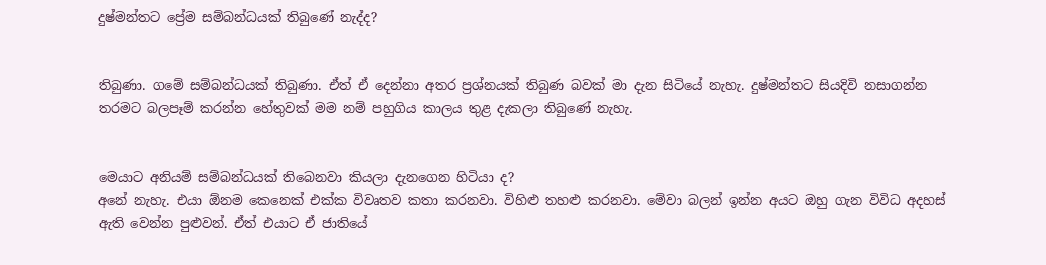දුෂ්මන්තට ප්‍රේම සම්බන්ධයක් තිබුණේ නැද්ද?


තිබුණා. ගමේ සම්බන්ධයක් තිබුණා. ඒත් ඒ දෙන්නා අතර ප්‍රශ්නයක් තිබුණ බවක් මා දැන සිටියේ නැහැ. දුෂ්මන්තට සියදිවි නසාගන්න තරමට බලපෑම් කරන්න හේතුවක් මම නම් පහුගිය කාලය තුළ දැකලා තිබුණේ නැහැ.


මෙයාට අනියම් සම්බන්ධයක් තිබෙනවා කියලා දැනගෙන හිටියා ද?
අනේ නැහැ. එයා ඕනම කෙනෙක් එක්ක විවෘතව කතා කරනවා. විහිළු තහළු කරනවා. මේවා බලන් ඉන්න අයට ඔහු ගැන විවිධ අදහස් ඇති වෙන්න පුළුවන්. ඒත් එයාට ඒ ජාතියේ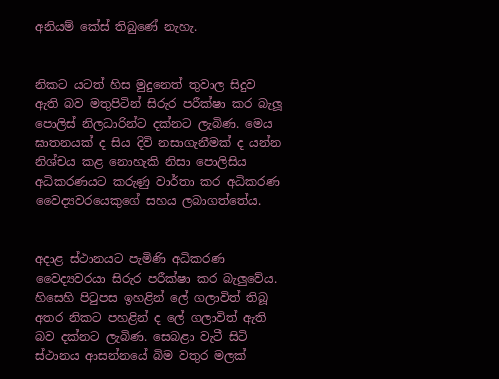අනියම් කේස් තිබුණේ නැහැ.


නිකට යටත් හිස මුදුනෙත් තුවාල සිදුව ඇති බව මතුපිටින් සිරුර පරීක්ෂා කර බැලූ පොලිස් නිලධාරින්ට දක්නට ලැබිණ. මෙය ඝාතනයක් ද සිය දිවි නසාගැනීමක් ද යන්න නිශ්චය කළ නොහැකි නිසා පොලිසිය අධිකරණයට කරුණු වාර්තා කර අධිකරණ වෛද්‍යවරයෙකුගේ සහය ලබාගත්තේය.


අදාළ ස්ථානයට පැමිණි අධිකරණ වෛද්‍යවරයා සිරුර පරීක්ෂා කර බැලුවේය. හිසෙහි පිටුපස ඉහළින් ලේ ගලාවිත් තිබූ අතර නිකට පහළින් ද ලේ ගලාවිත් ඇති බව දක්නට ලැබිණ. සෙබළා වැටී සිටි ස්ථානය ආසන්නයේ බිම වතුර මලක්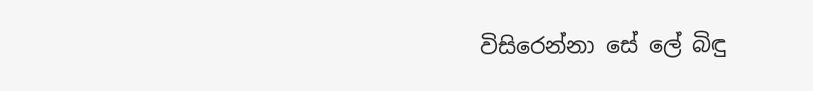විසිරෙන්නා සේ ලේ බිඳු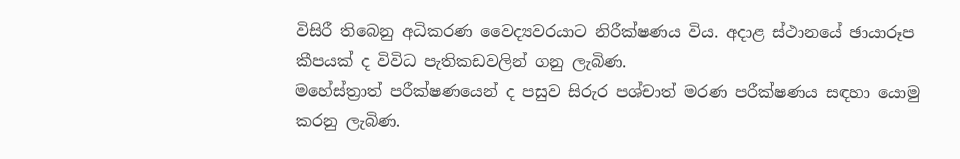විසිරී තිබෙනු අධිකරණ වෛද්‍යවරයාට නිරීක්ෂණය විය. අදාළ ස්ථානයේ ඡායාරූප කීපයක් ද විවිධ පැතිකඩවලින් ගනු ලැබිණ.
මහේස්ත්‍රාත් පරීක්ෂණයෙන් ද පසුව සිරුර පශ්චාත් මරණ පරීක්ෂණය සඳහා යොමු කරනු ලැබිණ.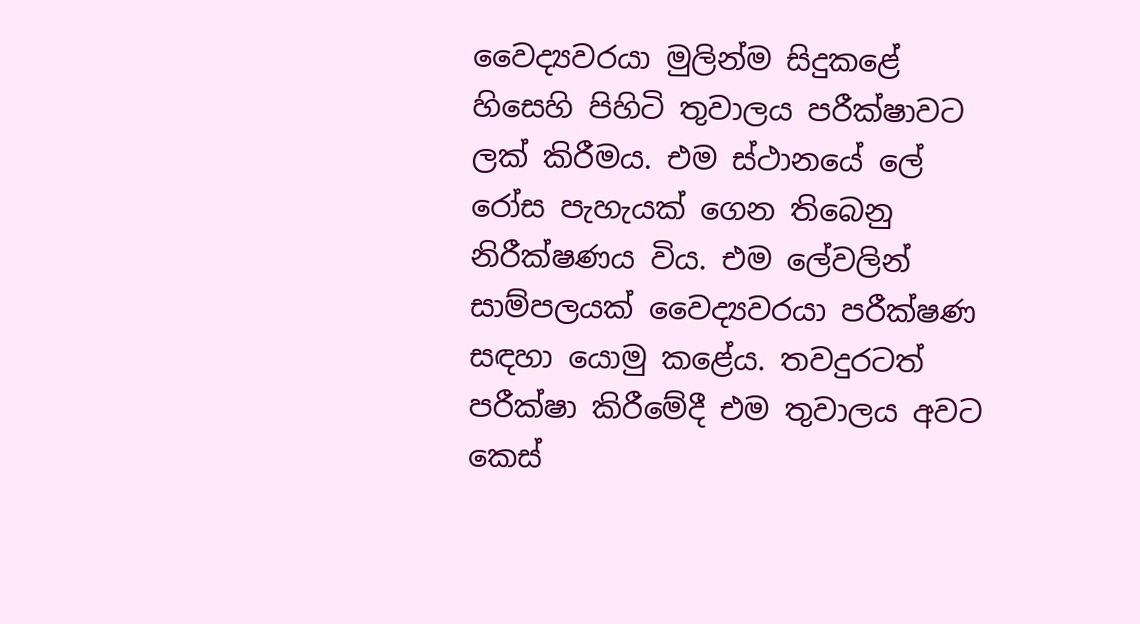වෛද්‍යවරයා මුලින්ම සිදුකළේ හිසෙහි පිහිටි තුවාලය පරීක්ෂාවට ලක් කිරීමය. එම ස්ථානයේ ලේ රෝස පැහැයක් ගෙන තිබෙනු නිරීක්ෂණය විය. එම ලේවලින් සාම්පලයක් වෛද්‍යවරයා පරීක්ෂණ සඳහා යොමු කළේය. තවදුරටත් පරීක්ෂා කිරීමේදී එම තුවාලය අවට කෙස්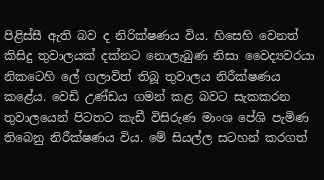පිළිස්සී ඇති බව ද නිරික්ෂණය විය. හිසෙහි වෙනත් කිසිදු තුවාලයක් දක්නට නොලැබුණ නිසා වෛද්‍යවරයා නිකටෙහි ලේ ගලාවිත් තිබූ තුවාලය නිරීක්ෂණය කළේය. වෙඩි උණ්ඩය ගමන් කළ බවට සැකකරන තුවාලයෙන් පිටතට කැඩී විසිරුණ මාංශ පේශි පැමිණ තිබෙනු නිරීක්ෂණය විය. මේ සියල්ල සටහන් කරගත්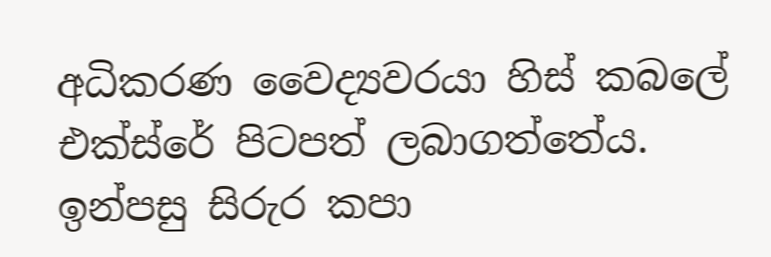අධිකරණ වෛද්‍යවරයා හිස් කබලේ එක්ස්රේ පිටපත් ලබාගත්තේය. ඉන්පසු සිරුර කපා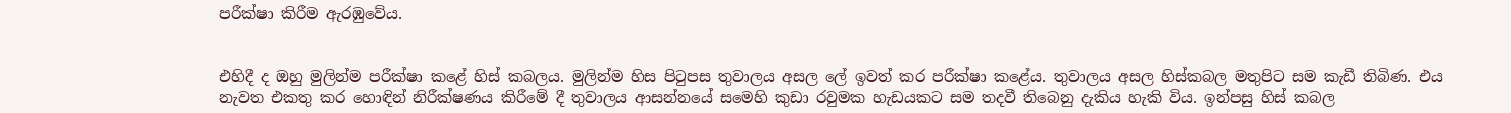පරීක්ෂා කිරීම ඇරඹුවේය.


එහිදී ද ඔහු මුලින්ම පරීක්ෂා කළේ හිස් කබලය. මුලින්ම හිස පිටුපස තුවාලය අසල ලේ ඉවත් කර පරීක්ෂා කළේය. තුවාලය අසල හිස්කබල මතුපිට සම කැඩී තිබිණ. එය නැවත එකතු කර හොඳින් නිරීක්ෂණය කිරීමේ දී තුවාලය ආසන්නයේ සමෙහි කුඩා රවුමක හැඩයකට සම තදවී තිබෙනු දැකිය හැකි විය. ඉන්පසු හිස් කබල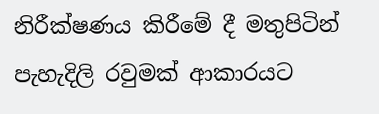නිරීක්ෂණය කිරීමේ දී මතුපිටින් පැහැදිලි රවුමක් ආකාරයට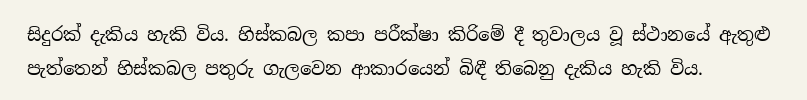සිදුරක් දැකිය හැකි විය. හිස්කබල කපා පරීක්ෂා කිරිමේ දී තුවාලය වූ ස්ථානයේ ඇතුළු පැත්තෙන් හිස්කබල පතුරු ගැලවෙන ආකාරයෙන් බිඳී තිබෙනු දැකිය හැකි විය.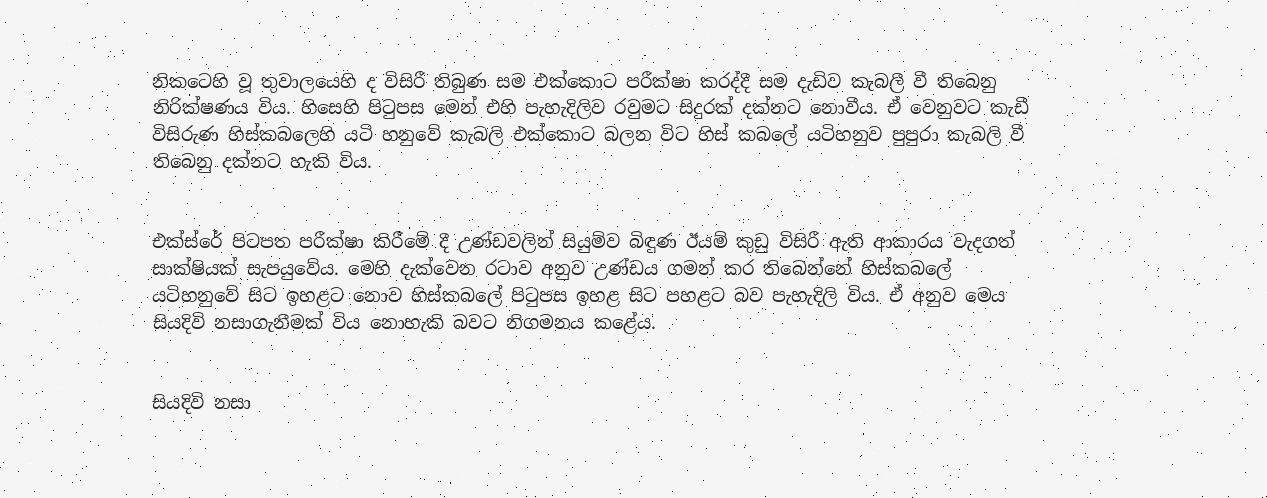නිකටෙහි වූ තුවාලයෙහි ද විසිරී තිබුණ සම එක්කොට පරීක්ෂා කරද්දී සම දැඩිව කැබලී වී තිබෙනු නිරික්ෂණය විය. හිසෙහි පිටුපස මෙන් එහි පැහැදිලිව රවුමට සිදුරක් දක්නට නොවීය. ඒ වෙනුවට කැඩී විසිරුණ හිස්කබලෙහි යටි හනුවේ කැබලි එක්කොට බලන විට හිස් කබලේ යටිහනුව පුපුරා කැබලි වී තිබෙනු දක්නට හැකි විය.


එක්ස්රේ පිටපත පරීක්ෂා කිරීමේ දී උණ්ඩවලින් සියුම්ව බිඳුණ ඊයම් කුඩු විසිරී ඇති ආකාරය වැදගත් සාක්ෂියක් සැපයුවේය. මෙහි දැක්වෙන රටාව අනුව උණ්ඩය ගමන් කර තිබෙන්නේ හිස්කබලේ යටිහනුවේ සිට ඉහළට නොව හිස්කබලේ පිටුපස ඉහළ සිට පහළට බව පැහැදිලි විය. ඒ අනුව මෙය සියදිවි නසාගැනීමක් විය නොහැකි බවට නිගමනය කළේය.


සියදිවි නසා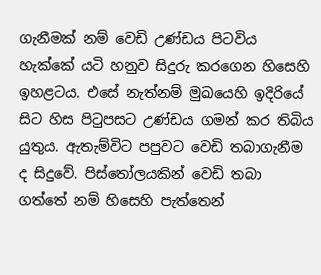ගැනීමක් නම් වෙඩි උණ්ඩය පිටවිය හැක්කේ යටි හනුව සිදුරු කරගෙන හිසෙහි ඉහළටය. එසේ නැත්නම් මුඛයෙහි ඉදිරියේ සිට හිස පිටුපසට උණ්ඩය ගමන් කර තිබිය යුතුය. ඇතැම්විට පපුවට වෙඩි තබාගැනීම ද සිදුවේ. පිස්තෝලයකින් වෙඩි තබා ගත්තේ නම් හිසෙහි පැත්තෙන්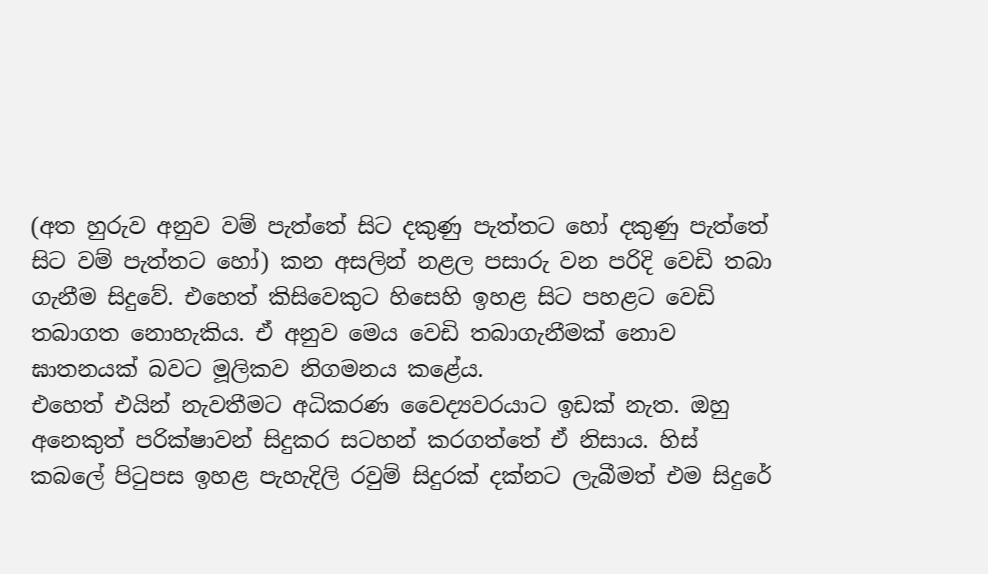(අත හුරුව අනුව වම් පැත්තේ සිට දකුණු පැත්තට හෝ දකුණු පැත්තේ සිට වම් පැත්තට හෝ) කන අසලින් නළල පසාරු වන පරිදි වෙඩි තබා ගැනීම සිදුවේ. එහෙත් කිසිවෙකුට හිසෙහි ඉහළ සිට පහළට වෙඩි තබාගත නොහැකිය. ඒ අනුව මෙය වෙඩි තබාගැනීමක් නොව ඝාතනයක් බවට මූලිකව නිගමනය කළේය.
එහෙත් එයින් නැවතීමට අධිකරණ වෛද්‍යවරයාට ඉඩක් නැත. ඔහු අනෙකුත් පරික්ෂාවන් සිදුකර සටහන් කරගත්තේ ඒ නිසාය. හිස් කබලේ පිටුපස ඉහළ පැහැදිලි රවුම් සිදුරක් දක්නට ලැබීමත් එම සිදුරේ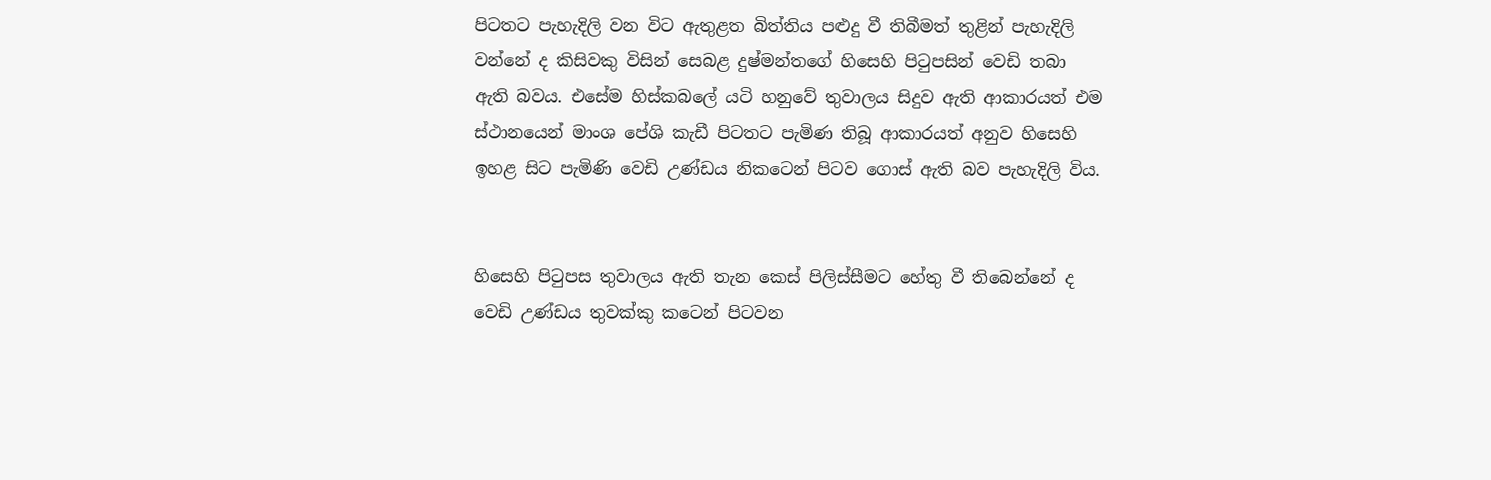පිටතට පැහැදිලි වන විට ඇතුළත බිත්තිය පළුදු වී තිබීමත් තුළින් පැහැදිලි වන්නේ ද කිසිවකු විසින් සෙබළ දුෂ්මන්තගේ හිසෙහි පිටුපසින් වෙඩි තබා ඇති බවය. එසේම හිස්කබලේ යටි හනුවේ තුවාලය සිදුව ඇති ආකාරයත් එම ස්ථානයෙන් මාංශ පේශි කැඩී පිටතට පැමිණ තිබූ ආකාරයත් අනුව හිසෙහි ඉහළ සිට පැමිණි වෙඩි උණ්ඩය නිකටෙන් පිටව ගොස් ඇති බව පැහැදිලි විය.


හිසෙහි පිටුපස තුවාලය ඇති තැන කෙස් පිලිස්සීමට හේතු වී තිබෙන්නේ ද වෙඩි උණ්ඩය තුවක්කු කටෙන් පිටවන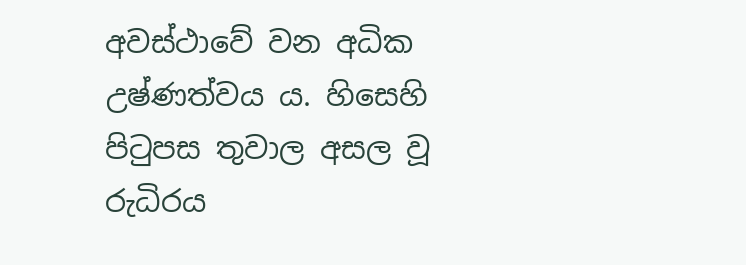අවස්ථාවේ වන අධික උෂ්ණත්වය ය. හිසෙහි පිටුපස තුවාල අසල වූ රුධිරය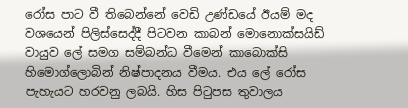රෝස පාට වී තිබෙන්නේ වෙඩි උණ්ඩයේ ඊයම් මද වශයෙන් පිලිස්සෙද්දී පිටවන කාබන් මොනොක්සයිඩ් වායුව ලේ සමග සම්බන්ධ වීමෙන් කාබොක්සි හිමොග්ලොබින් නිෂ්පාදනය වීමය. එය ලේ රෝස පැහැයට හරවනු ලබයි. හිස පිටුපස තුවාලය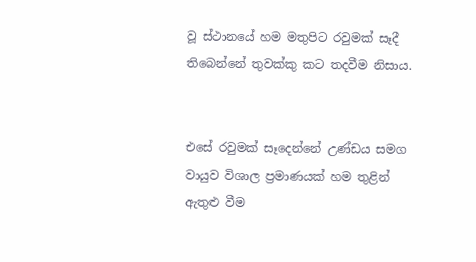වූ ස්ථානයේ හම මතුපිට රවුමක් සෑදී තිබෙන්නේ තුවක්කු කට තදවීම නිසාය.


එසේ රවුමක් සෑදෙන්නේ උණ්ඩය සමග වායුව විශාල ප්‍රමාණයක් හම තුළින් ඇතුළු වීම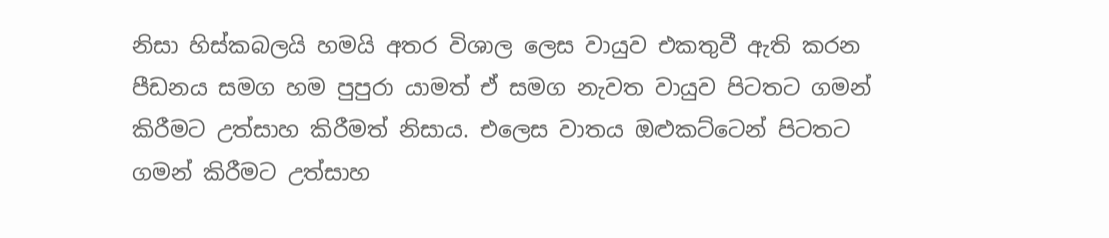නිසා හිස්කබලයි හමයි අතර විශාල ලෙස වායුව එකතුවී ඇති කරන පීඩනය සමග හම පුපුරා යාමත් ඒ සමග නැවත වායුව පිටතට ගමන් කිරීමට උත්සාහ කිරීමත් නිසාය. එලෙස වාතය ඔළුකට්ටෙන් පිටතට ගමන් කිරීමට උත්සාහ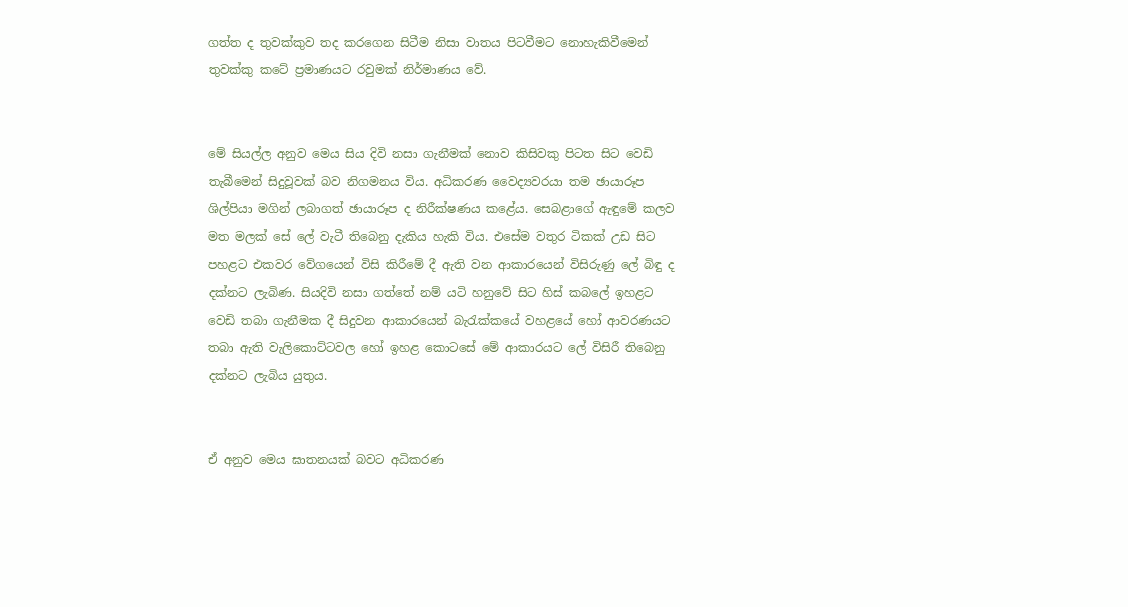ගත්ත ද තුවක්කුව තද කරගෙන සිටීම නිසා වාතය පිටවීමට නොහැකිවීමෙන් තුවක්කු කටේ ප්‍රමාණයට රවුමක් නිර්මාණය වේ.


මේ සියල්ල අනුව මෙය සිය දිවි නසා ගැනීමක් නොව කිසිවකු පිටත සිට වෙඩි තැබීමෙන් සිදුවූවක් බව නිගමනය විය. අධිකරණ වෛද්‍යවරයා තම ඡායාරූප ශිල්පියා මගින් ලබාගත් ඡායාරූප ද නිරීක්ෂණය කළේය. සෙබළාගේ ඇඳුමේ කලව මත මලක් සේ ලේ වැටී තිබෙනු දැකිය හැකි විය. එසේම වතුර ටිකක් උඩ සිට පහළට එකවර වේගයෙන් විසි කිරීමේ දී ඇති වන ආකාරයෙන් විසිරුණු ලේ බිඳු ද දක්නට ලැබිණ. සියදිවි නසා ගත්තේ නම් යටි හනුවේ සිට හිස් කබලේ ඉහළට වෙඩි තබා ගැනීමක දී සිදුවන ආකාරයෙන් බැරැක්කයේ වහළයේ හෝ ආවරණයට තබා ඇති වැලිකොට්ටවල හෝ ඉහළ කොටසේ මේ ආකාරයට ලේ විසිරී තිබෙනු දක්නට ලැබිය යුතුය.


ඒ අනුව මෙය ඝාතනයක් බවට අධිකරණ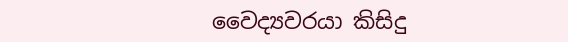වෛද්‍යවරයා කිසිදු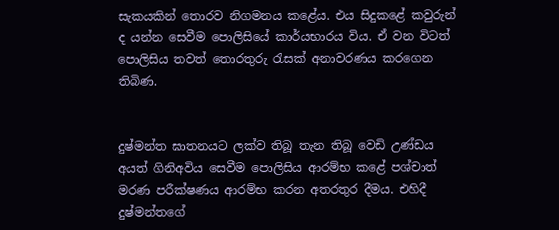සැකයකින් තොරව නිගමනය කළේය. එය සිදුකළේ කවුරුන් ද යන්න සෙවීම පොලිසියේ කාර්යභාරය විය. ඒ වන විටත් පොලිසිය තවත් තොරතුරු රැසක් අනාවරණය කරගෙන තිබිණ.


දුෂ්මන්ත ඝාතනයට ලක්ව තිබූ තැන තිබූ වෙඩි උණ්ඩය අයත් ගිනිඅවිය සෙවීම පොලිසිය ආරම්භ කළේ පශ්චාත් මරණ පරීක්ෂණය ආරම්භ කරන අතරතුර දීමය. එහිදී දුෂ්මන්තගේ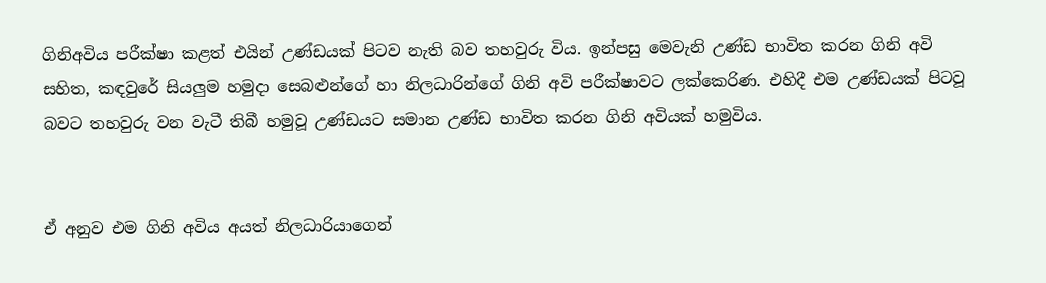ගිනිඅවිය පරීක්ෂා කළත් එයින් උණ්ඩයක් පිටව නැති බව තහවුරු විය. ඉන්පසු මෙවැනි උණ්ඩ භාවිත කරන ගිනි අවි සහිත, කඳවුරේ සියලුම හමුදා සෙබළුන්ගේ හා නිලධාරින්ගේ ගිනි අවි පරීක්ෂාවට ලක්කෙරිණ. එහිදී එම උණ්ඩයක් පිටවූ බවට තහවුරු වන වැටී තිබී හමුවූ උණ්ඩයට සමාන උණ්ඩ භාවිත කරන ගිනි අවියක් හමුවිය.


ඒ අනුව එම ගිනි අවිය අයත් නිලධාරියාගෙන්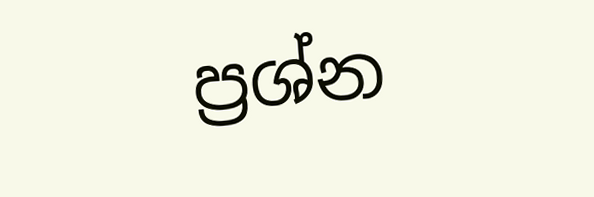ප්‍රශ්න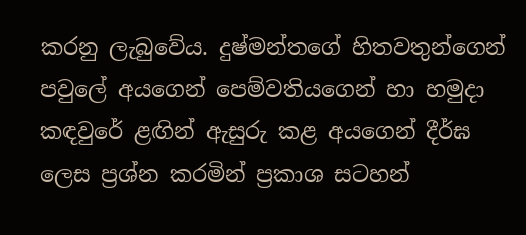කරනු ලැබුවේය. දුෂ්මන්තගේ හිතවතුන්ගෙන් පවුලේ අයගෙන් පෙම්වතියගෙන් හා හමුදා කඳවුරේ ළඟින් ඇසුරු කළ අයගෙන් දීර්ඝ ලෙස ප්‍රශ්න කරමින් ප්‍රකාශ සටහන්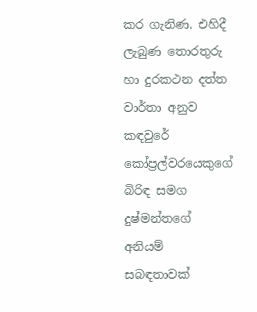කර ගැනිණ. එහිදී ලැබුණ තොරතුරු හා දුරකථන දත්ත වාර්තා අනුව කඳවුරේ කෝප්‍රල්වරයෙකුගේ බිරිඳ සමග දුෂ්මන්තගේ අනියම් සබඳතාවක්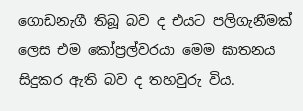ගොඩනැගී තිබූ බව ද එයට පලිගැනීමක් ලෙස එම කෝප්‍රල්වරයා මෙම ඝාතනය සිදුකර ඇති බව ද තහවුරු විය.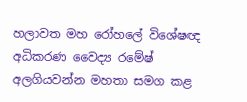හලාවත මහ රෝහලේ විශේෂඥ අධිකරණ වෛද්‍ය රමේෂ් අලගියවන්න මහතා සමග කළ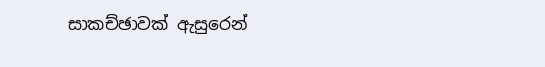සාකච්ඡාවක් ඇසුරෙන්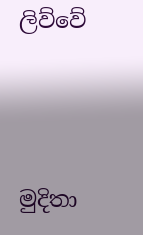ලිව්වේ




මුදිතා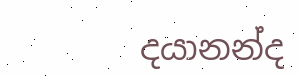දයානන්ද